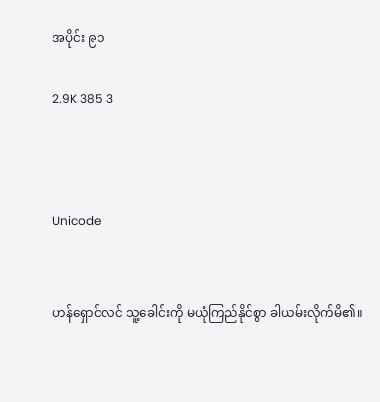အပိုင်း ၉၁

2.9K 385 3



Unicode


ဟန်ရှောင်လင် သူ့ခေါင်းကို မယုံကြည်နိုင်စွာ ခါယမ်းလိုက်မိ၏။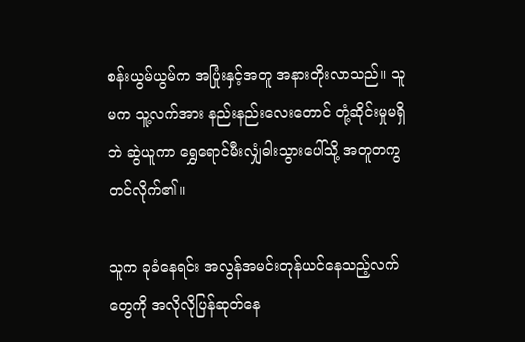စန်းယွမ်ယွမ်က အပြုံးနှင့်အတူ အနားတိုးလာသည်။ သူမက သူ့လက်အား နည်းနည်းလေးတောင် တုံ့ဆိုင်းမှုမရှိဘဲ ဆွဲယူကာ ရွှေရောင်မီးလျှံဓါးသွားပေါ်သို့ အတူတကွတင်လိုက်၏။

သူက ခုခံနေရင်း အလွန်အမင်းတုန်ယင်နေသည့်လက်တွေကို အလိုလိုပြန်ဆုတ်နေ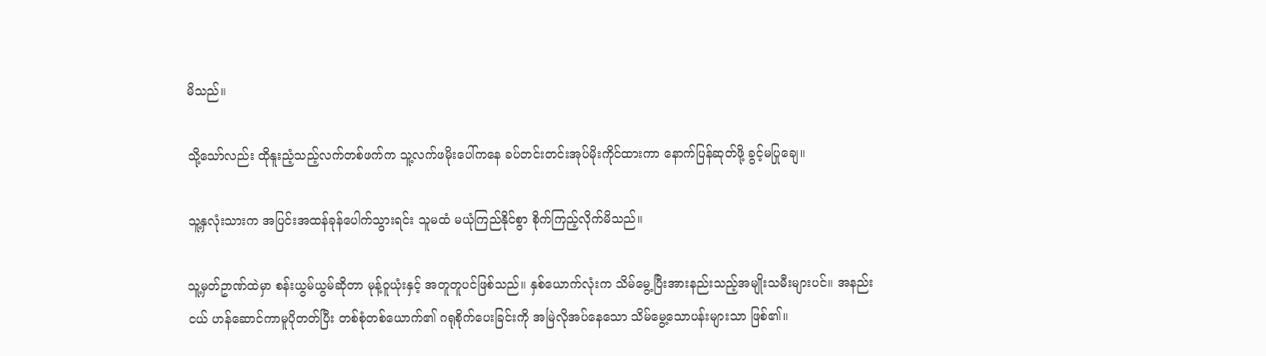မိသည်။

သို့သော်လည်း ထိုနူးညံ့သည့်လက်တစ်ဖက်က သူ့လက်ဖမိုးပေါ်ကနေ ခပ်တင်းတင်းအုပ်မိုးကိုင်ထားကာ နောက်ပြန်ဆုတ်ဖို့ ခွင့်မပြုချေ။

သူ့နှလုံးသားက အပြင်းအထန်ခုန်ပေါက်သွားရင်း သူမထံ မယုံကြည်နိုင်စွာ စိုက်ကြည့်လိုက်မိသည်။

သူ့မှတ်ဥာဏ်ထဲမှာ စန်းယွမ်ယွမ်ဆိုတာ မုန့်ဝူယုံးနှင့် အတူတူပင်ဖြစ်သည်။ နှစ်ယောက်လုံးက သိမ်မွေ့ပြီးအားနည်းသည့်အမျိုးသမီးများပင်။ အနည်းငယ် ဟန်ဆောင်ကာမူပိုတတ်ပြီး တစ်စုံတစ်ယောက်၏ ဂရုစိုက်ပေးခြင်းကို အမြဲလိုအပ်နေသော သိမ်မွေ့သောပန်းများသာ ဖြစ်၏။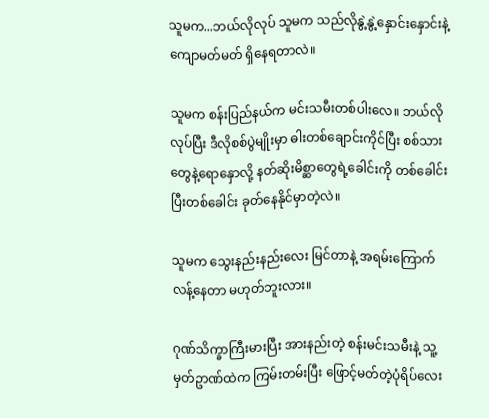သူမက...ဘယ်လိုလုပ် သူမက သည်လိုနွဲ့နွဲ့နှောင်းနှောင်းနဲ့ ကျောမတ်မတ် ရှိနေရတာလဲ။

သူမက စန်းပြည်နယ်က မင်းသမီးတစ်ပါးလေ။ ဘယ်လိုလုပ်ပြီး ဒီလိုစစ်ပွဲမျိုးမှာ ဓါးတစ်ချောင်းကိုင်ပြီး စစ်သားတွေနဲ့ရောနှောလို့ နတ်ဆိုးမိစ္ဆာတွေရဲ့ခေါင်းကို တစ်ခေါင်းပြီးတစ်ခေါင်း ခုတ်နေနိုင်မှာတဲ့လဲ။

သူမက သွေးနည်းနည်းလေး မြင်တာနဲ့ အရမ်းကြောက်လန့်နေတာ မဟုတ်ဘူးလား။

ဂုဏ်သိက္ခာကြီးမားပြီး အားနည်းတဲ့ စန်းမင်းသမီးနဲ့ သူ့မှတ်ဥာဏ်ထဲက ကြမ်းတမ်းပြီး ဖြောင့်မတ်တဲ့ပုံရိပ်လေး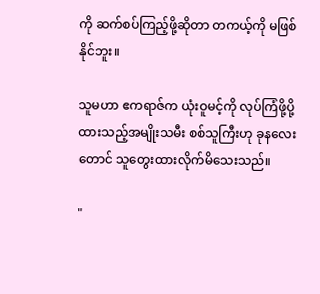ကို ဆက်စပ်ကြည့်ဖို့ဆိုတာ တကယ့်ကို မဖြစ်နိုင်ဘူး။

သူမဟာ ဧကရာဇ်က ယုံးဝူမင့်ကို လုပ်ကြံဖို့ပို့ထားသည့်အမျိုးသမီး စစ်သူကြီးဟု ခုနလေးတောင် သူတွေးထားလိုက်မိသေးသည်။

"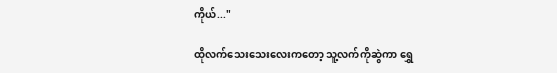ကိုယ်..."

ထိုလက်သေးသေးလေးကတော့ သူ့လက်ကိုဆွဲကာ ရွှေ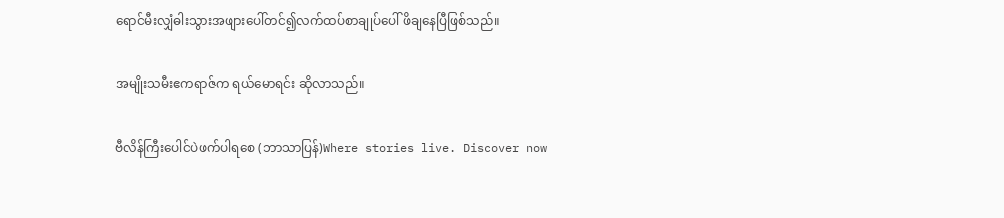ရောင်မီးလျှံဓါးသွားအဖျားပေါ်တင်၍လက်ထပ်စာချုပ်ပေါ် ဖိချနေပြီဖြစ်သည်။

အမျိုးသမီးဧကရာဇ်က ရယ်မောရင်း ဆိုလာသည်။

ဗီလိန်ကြီးပေါင်ပဲဖက်ပါရစေ (ဘာသာပြန်)Where stories live. Discover now